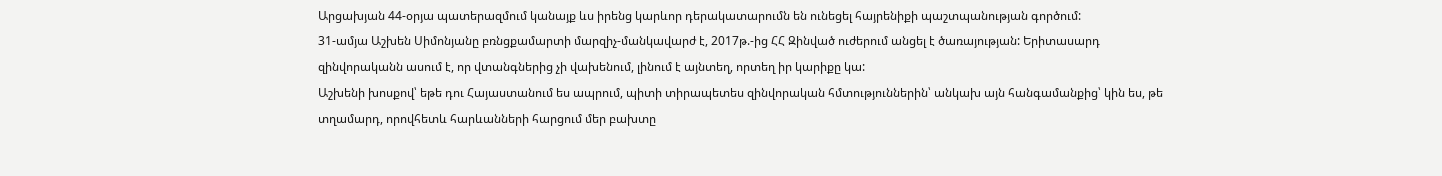Արցախյան 44-օրյա պատերազմում կանայք ևս իրենց կարևոր դերակատարումն են ունեցել հայրենիքի պաշտպանության գործում:
31-ամյա Աշխեն Սիմոնյանը բռնցքամարտի մարզիչ-մանկավարժ է, 2017թ.-ից ՀՀ Զինված ուժերում անցել է ծառայության: Երիտասարդ զինվորականն ասում է, որ վտանգներից չի վախենում, լինում է այնտեղ, որտեղ իր կարիքը կա:
Աշխենի խոսքով՝ եթե դու Հայաստանում ես ապրում, պիտի տիրապետես զինվորական հմտություններին՝ անկախ այն հանգամանքից՝ կին ես, թե տղամարդ, որովհետև հարևանների հարցում մեր բախտը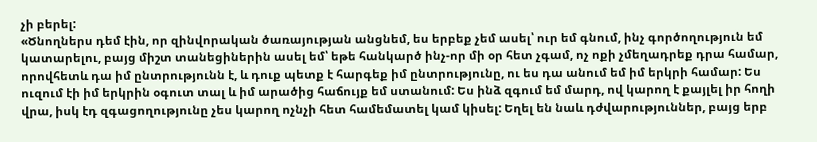չի բերել:
«Ծնողներս դեմ էին, որ զինվորական ծառայության անցնեմ, ես երբեք չեմ ասել՝ ուր եմ գնում, ինչ գործողություն եմ կատարելու, բայց միշտ տանեցիներին ասել եմ՝ եթե հանկարծ ինչ-որ մի օր հետ չգամ, ոչ ոքի չմեղադրեք դրա համար, որովհետև դա իմ ընտրությունն է, և դուք պետք է հարգեք իմ ընտրությունը, ու ես դա անում եմ իմ երկրի համար: Ես ուզում էի իմ երկրին օգուտ տալ և իմ արածից հաճույք եմ ստանում: Ես ինձ զգում եմ մարդ, ով կարող է քայլել իր հողի վրա, իսկ էդ զգացողությունը չես կարող ոչնչի հետ համեմատել կամ կիսել: Եղել են նաև դժվարություններ, բայց երբ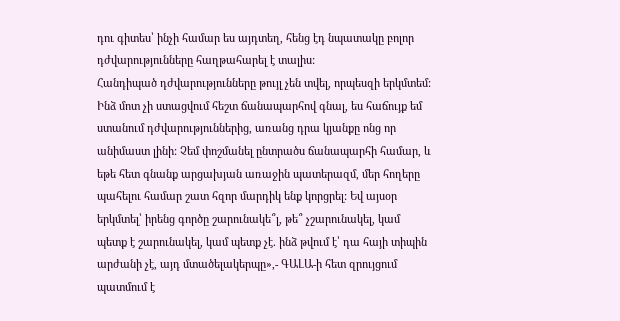դու գիտես՝ ինչի համար ես այդտեղ, հենց էդ նպատակը բոլոր դժվարությունները հաղթահարել է տալիս:
Հանդիպած դժվարությունները թույլ չեն տվել, որպեսզի երկմտեմ: Ինձ մոտ չի ստացվում հեշտ ճանապարհով գնալ, ես հաճույք եմ ստանում դժվարություններից, առանց դրա կյանքը ոնց որ անիմաստ լինի: Չեմ փոշմանել ընտրածս ճանապարհի համար, և եթե հետ գնանք արցախյան առաջին պատերազմ, մեր հողերը պահելու համար շատ հզոր մարդիկ ենք կորցրել: Եվ այսօր երկմտել՝ իրենց գործը շարունակե՞լ, թե՞ չշարունակել, կամ պետք է շարունակել, կամ պետք չէ. ինձ թվում է՝ դա հայի տիպին արժանի չէ, այդ մտածելակերպը»,- ԳԱԼԱ-ի հետ զրույցում պատմում է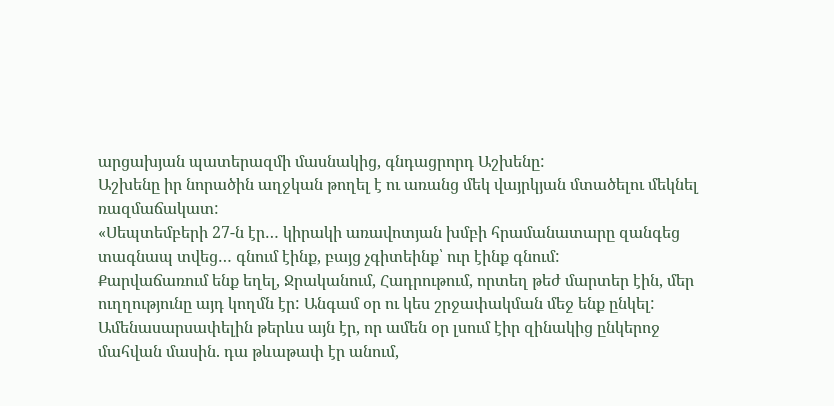արցախյան պատերազմի մասնակից, գնդացրորդ Աշխենը:
Աշխենը իր նորածին աղջկան թողել է ու առանց մեկ վայրկյան մտածելու մեկնել ռազմաճակատ:
«Սեպտեմբերի 27-ն էր… կիրակի առավոտյան խմբի հրամանատարը զանգեց տագնապ տվեց… գնում էինք, բայց չգիտեինք՝ ուր էինք գնում:
Քարվաճառում ենք եղել, Ջրականում, Հադրութում, որտեղ թեժ մարտեր էին, մեր ուղղությունը այդ կողմն էր: Անգամ օր ու կես շրջափակման մեջ ենք ընկել:
Ամենասարսափելին թերևս այն էր, որ ամեն օր լսում էիր զինակից ընկերոջ մահվան մասին. դա թևաթափ էր անում,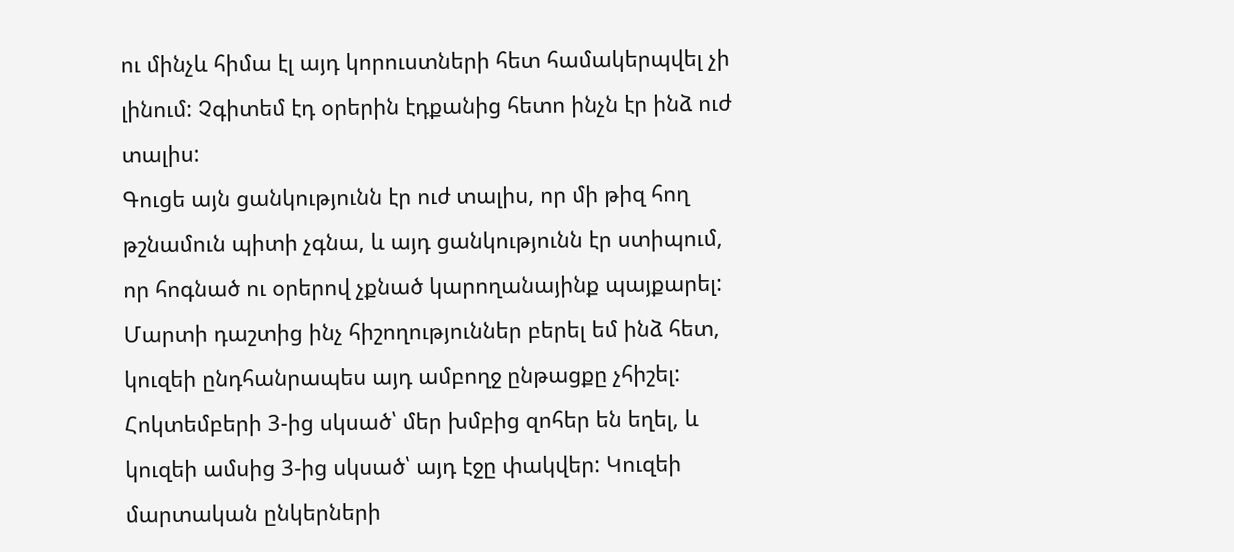ու մինչև հիմա էլ այդ կորուստների հետ համակերպվել չի լինում: Չգիտեմ էդ օրերին էդքանից հետո ինչն էր ինձ ուժ տալիս:
Գուցե այն ցանկությունն էր ուժ տալիս, որ մի թիզ հող թշնամուն պիտի չգնա, և այդ ցանկությունն էր ստիպում, որ հոգնած ու օրերով չքնած կարողանայինք պայքարել:
Մարտի դաշտից ինչ հիշողություններ բերել եմ ինձ հետ, կուզեի ընդհանրապես այդ ամբողջ ընթացքը չհիշել:
Հոկտեմբերի 3-ից սկսած՝ մեր խմբից զոհեր են եղել, և կուզեի ամսից 3-ից սկսած՝ այդ էջը փակվեր: Կուզեի մարտական ընկերների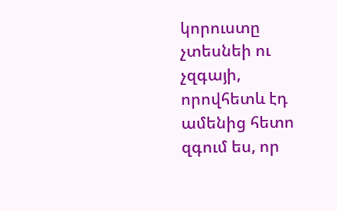կորուստը չտեսնեի ու չզգայի, որովհետև էդ ամենից հետո զգում ես, որ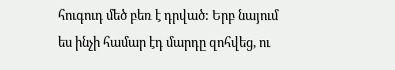հուգուդ մեծ բեռ է դրված: Երբ նայում ես ինչի համար էդ մարդը զոհվեց, ու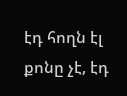էդ հողն էլ քոնը չէ, էդ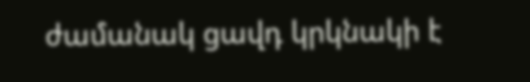ժամանակ ցավդ կրկնակի է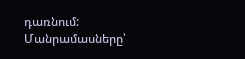դառնում:
Մանրամասները՝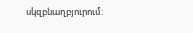սկզբնաղբյուրում: